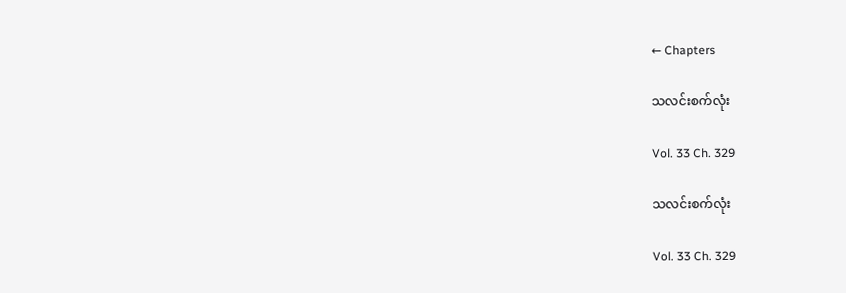← Chapters

သလင်းစက်လုံး

Vol. 33 Ch. 329

သလင်းစက်လုံး

Vol. 33 Ch. 329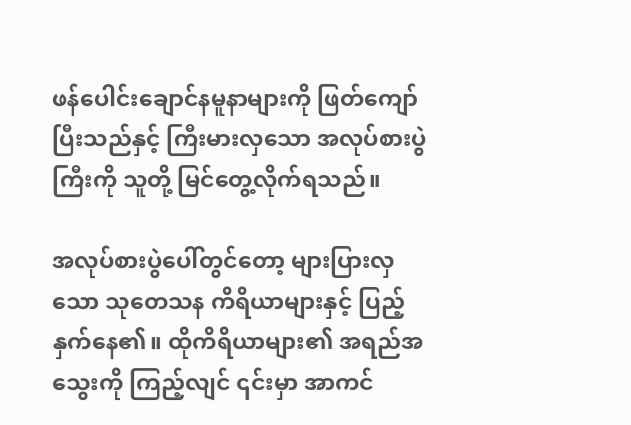ဖန်ပေါင်းချောင်နမူနာများကို ဖြတ်ကျော်ပြီးသည်နှင့် ကြီးမားလှသော အလုပ်စားပွဲကြီးကို သူတို့ မြင်တွေ့လိုက်ရသည်။

အလုပ်စားပွဲပေါ်တွင်တော့ များပြားလှသော သုတေသန ကိရိယာများနှင့် ပြည့်နှက်နေ၏။ ထိုကိရိယာများ၏ အရည်အသွေးကို ကြည့်လျင် ၎င်းမှာ အာကင်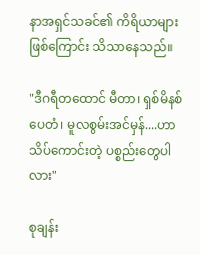နာအရှင်သခင်၏ ကိရိယာများဖြစ်ကြောင်း သိသာနေသည်။

"ဒီဂရီတထောင် မီတာ၊ ရှစ်မိနစ်ပေတံ၊ မူလစွမ်းအင်မှန်....ဟာ သိပ်ကောင်းတဲ့ ပစ္စည်းတွေပါလား"

စုချန်း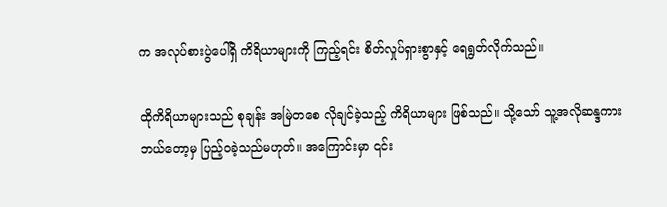က အလုပ်စားပွဲပေါ်ရှိ ကိရိယာများကို ကြည့်ရင်း စိတ်လှုပ်ရှားစွာနှင့် ရေရွတ်လိုက်သည်။

ထိုကိရိယာများသည် စုချန်း အမြဲတစေ လိုချင်ခဲ့သည့် ကိရိယာများ ဖြစ်သည်။ သို့သော် သူ့အလိုဆန္ဒကား ဘယ်တော့မှ ပြည့်ဝခဲ့သည်မဟုတ်။ အကြောင်းမှာ ၎င်း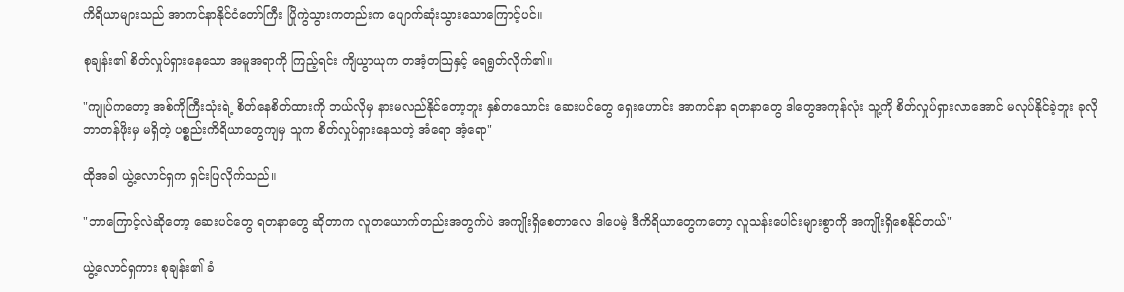ကိရိယာများသည် အာကင်နာနိုင်ငံတော်ကြီး ပြိုကွဲသွားကတည်းက ပျောက်ဆုံးသွားသောကြောင့်ပင်။

စုချန်း၏ စိတ်လှုပ်ရှားနေသော အမူအရာကို ကြည့်ရင်း ကျိယွာယုက တအံ့တသြနှင့် ရေရွတ်လိုက်၏။

"ကျုပ်ကတော့ အစ်ကိုကြီးသုံးရဲ့ စိတ်နေစိတ်ထားကို ဘယ်လိုမှ နားမလည်နိုင်တော့ဘူး နှစ်တသောင်း ဆေးပင်တွေ ရှေးဟောင်း အာကင်နာ ရတနာတွေ ဒါတွေအကုန်လုံး သူ့ကို စိတ်လှုပ်ရှားလာအောင် မလုပ်နိုင်ခဲ့ဘူး ခုလို ဘာတန်ဖိုးမှ မရှိတဲ့ ပစ္စည်းကိရိယာတွေကျမှ သူက စိတ်လှုပ်ရှားနေသတဲ့ အံရော အံ့ရော"

ထိုအခါ ယွဲ့လောင်ရှက ရှင်းပြလိုက်သည်။

"ဘာကြောင့်လဲဆိုတော့ ဆေးပင်တွေ ရတနာတွေ ဆိုတာက လူတယောက်တည်းအတွက်ပဲ အကျိုးရှိစေတာလေ ဒါပေမဲ့ ဒီကိရိယာတွေကတော့ လူသန်းပေါင်းများစွာကို အကျိုးရှိစေနိုင်တယ်"

ယွဲ့လောင်ရှကား စုချန်း၏ ခံ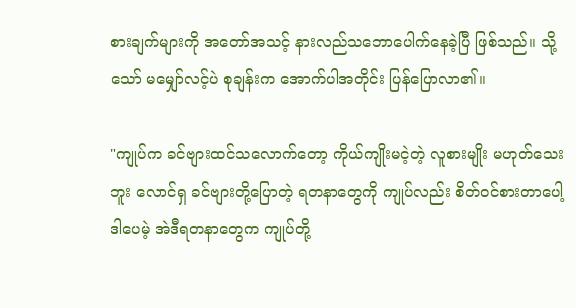စားချက်များကို အတော်အသင့် နားလည်သဘောပေါက်နေခဲ့ပြီ ဖြစ်သည်။ သို့သော် မမျှော်လင့်ပဲ စုချန်းက အောက်ပါအတိုင်း ပြန်ပြောလာ၏။

"ကျုပ်က ခင်ဗျားထင်သလောက်တော့ ကိုယ်ကျိုးမငဲ့တဲ့ လူစားမျိုး မဟုတ်သေးဘူး လောင်ရှ ခင်ဗျားတို့ပြောတဲ့ ရတနာတွေကို ကျုပ်လည်း စိတ်ဝင်စားတာပေါ့ ဒါပေမဲ့ အဲဒီရတနာတွေက ကျုပ်တို့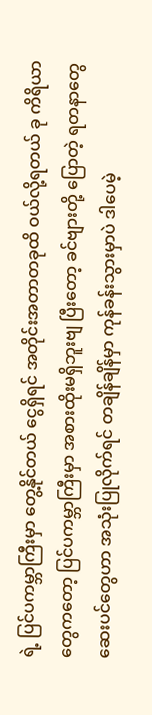ရဲ့ ပြင်ပကမ္ဘာကြီးမှာ တွေ့နိုင်တယ် ငွေရှိရင် အတိုင်းအတာတခုထိ ဝယ်လို့ရတယ် ခု ကိရိယာတွေကတော့ ပြင်ပကမ္ဘာကြီးမှာ အစားထိုးမရှိဘူးဗျ ပြီးတော့ ခင်ဗျားတို့ ပြောတဲ့ ရတနာတွေ ဆေးပင်တွေဟာ အသုံးပြုလိုက်ရင် တချိန်ချိန်မှာ ကုန်ခန်းသွားမှာပဲ ဒါပေမဲ့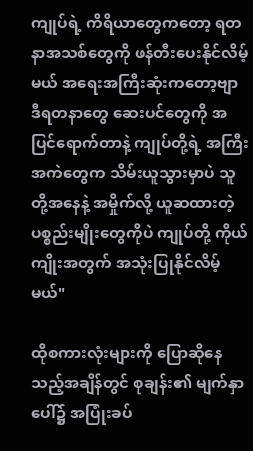ကျုပ်ရဲ့ ကိရိယာတွေကတော့ ရတနာအသစ်တွေကို ဖန်တီးပေးနိုင်လိမ့်မယ် အရေးအကြီးဆုံးကတော့ဗျာ ဒီရတနာတွေ ဆေးပင်တွေကို အပြင်ရောက်တာနဲ့ ကျုပ်တို့ရဲ့ အကြီးအကဲတွေက သိမ်းယူသွားမှာပဲ သူတို့အနေနဲ့ အမှိုက်လို့ ယူဆထားတဲ့ ပစ္စည်းမျိုးတွေကိုပဲ ကျုပ်တို့ ကိုယ်ကျိုးအတွက် အသုံးပြုနိုင်လိမ့်မယ်"

ထိုစကားလုံးများကို ပြောဆိုနေသည့်အချိန်တွင် စုချန်း၏ မျက်နှာပေါ်၌ အပြုံးခပ်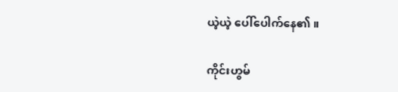ယဲ့ယဲ့ ပေါ်ပေါက်နေ၏။

ကိုင်းဟွမ်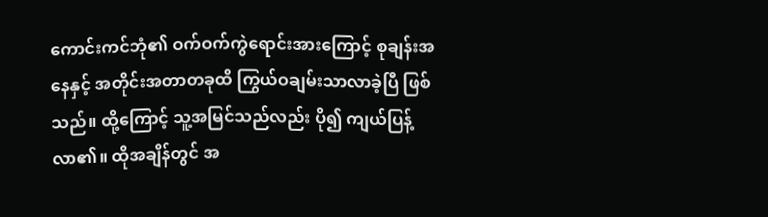ကောင်းကင်ဘုံ၏ ဝက်ဝက်ကွဲရောင်းအားကြောင့် စုချန်းအနေနှင့် အတိုင်းအတာတခုထိ ကြွယ်ဝချမ်းသာလာခဲ့ပြီ ဖြစ်သည်။ ထို့ကြောင့် သူ့အမြင်သည်လည်း ပို၍ ကျယ်ပြန့်လာ၏။ ထိုအချိန်တွင် အ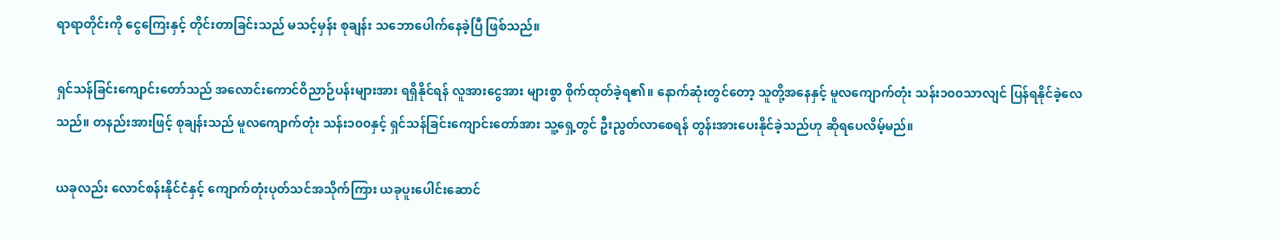ရာရာတိုင်းကို ငွေကြေးနှင့် တိုင်းတာခြင်းသည် မသင့်မှန်း စုချန်း သဘောပေါက်နေခဲ့ပြီ ဖြစ်သည်။

ရှင်သန်ခြင်းကျောင်းတော်သည် အလောင်းကောင်ဝိညာဉ်ပန်းများအား ရရှိနိုင်ရန် လူအားငွေအား များစွာ စိုက်ထုတ်ခဲ့ရ၏။ နောက်ဆုံးတွင်တော့ သူတို့အနေနှင့် မူလကျောက်တုံး သန်း၁၀၀သာလျင် ပြန်ရနိုင်ခဲ့လေသည်။ တနည်းအားဖြင့် စုချန်းသည် မူလကျောက်တုံး သန်း၁၀၀နှင့် ရှင်သန်ခြင်းကျောင်းတော်အား သူ့ရှေ့တွင် ဦးညွတ်လာစေရန် တွန်းအားပေးနိုင်ခဲ့သည်ဟု ဆိုရပေလိမ့်မည်။

ယခုလည်း လောင်စန်းနိုင်ငံနှင့် ကျောက်တုံးပုတ်သင်အသိုက်ကြား ယခုပူးပေါင်းဆောင်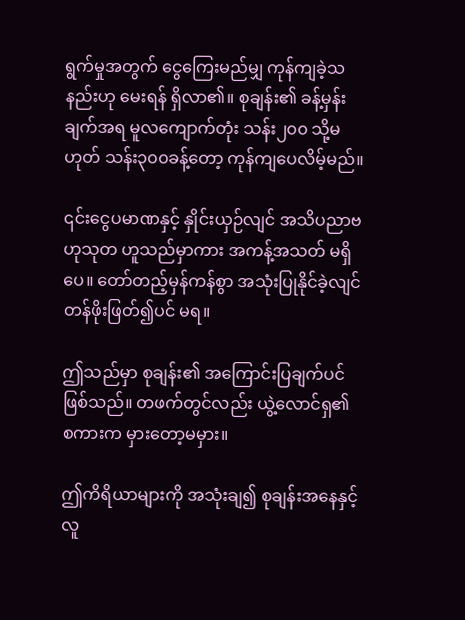ရွက်မှုအတွက် ငွေကြေးမည်မျှ ကုန်ကျခဲ့သနည်းဟု မေးရန် ရှိလာ၏။ စုချန်း၏ ခန့်မှန်းချက်အရ မူလကျောက်တုံး သန်း၂၀၀ သို့မဟုတ် သန်း၃၀၀ခန့်တော့ ကုန်ကျပေလိမ့်မည်။

၎င်းငွေပမာဏနှင့် နှိုင်းယှဉ်လျင် အသိပညာဗဟုသုတ ဟူသည်မှာကား အကန့်အသတ် မရှိပေ။ တော်တည့်မှန်ကန်စွာ အသုံးပြုနိုင်ခဲ့လျင် တန်ဖိုးဖြတ်၍ပင် မရ။

ဤသည်မှာ စုချန်း၏ အကြောင်းပြချက်ပင် ဖြစ်သည်။ တဖက်တွင်လည်း ယွဲ့လောင်ရှ၏ စကားက မှားတော့မမှား။

ဤကိရိယာများကို အသုံးချ၍ စုချန်းအနေနှင့် လူ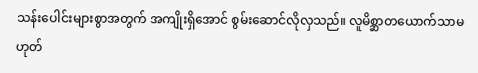သန်းပေါင်းများစွာအတွက် အကျိုးရှိအောင် စွမ်းဆောင်လိုလှသည်။ လူမိစ္ဆာတယောက်သာမဟုတ်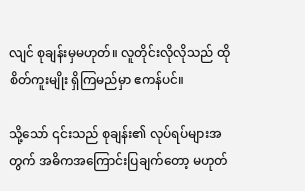လျင် စုချန်းမှမဟုတ်။ လူတိုင်းလိုလိုသည် ထိုစိတ်ကူးမျိုး ရှိကြမည်မှာ ဧကန်ပင်။

သို့သော် ၎င်းသည် စုချန်း၏ လုပ်ရပ်များအတွက် အဓိကအကြောင်းပြချက်တော့ မဟုတ်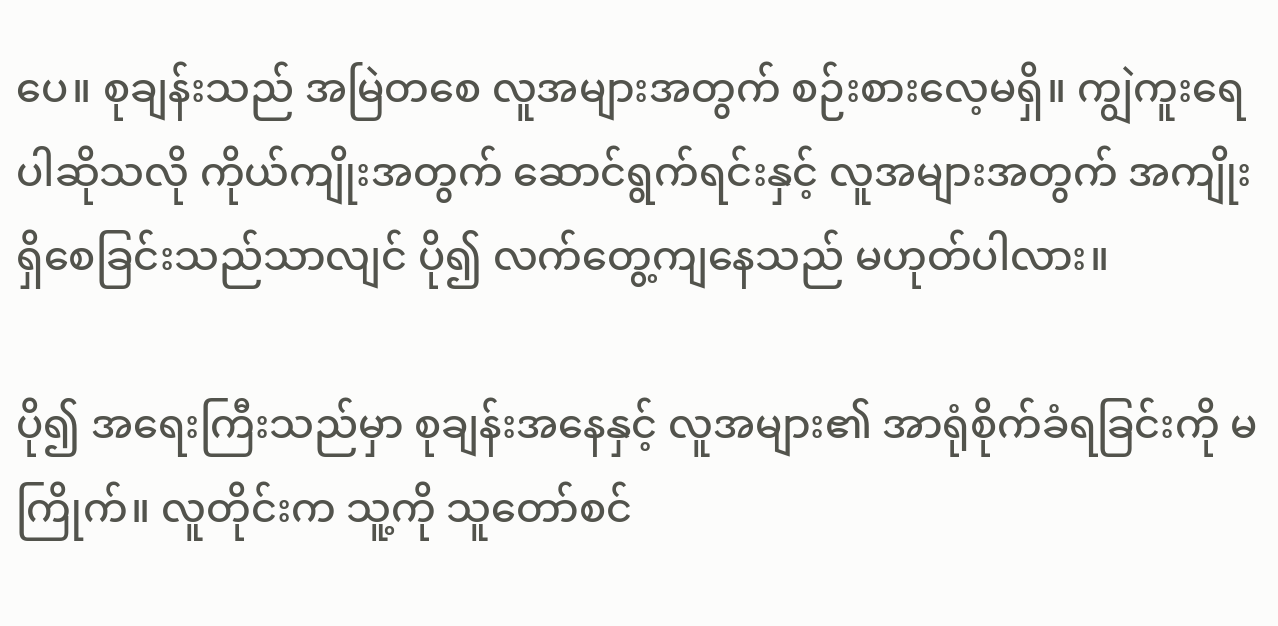ပေ။ စုချန်းသည် အမြဲတစေ လူအများအတွက် စဉ်းစားလေ့မရှိ။ ကျွဲကူးရေပါဆိုသလို ကိုယ်ကျိုးအတွက် ဆောင်ရွက်ရင်းနှင့် လူအများအတွက် အကျိုးရှိစေခြင်းသည်သာလျင် ပို၍ လက်တွေ့ကျနေသည် မဟုတ်ပါလား။

ပို၍ အရေးကြီးသည်မှာ စုချန်းအနေနှင့် လူအများ၏ အာရုံစိုက်ခံရခြင်းကို မကြိုက်။ လူတိုင်းက သူ့ကို သူတော်စင်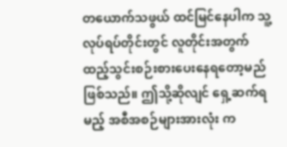တယောက်သဖွယ် ထင်မြင်နေပါက သူ့လုပ်ရပ်တိုင်းတွင် လူတိုင်းအတွက် ထည့်သွင်းစဉ်းစားပေးနေရတော့မည် ဖြစ်သည်။ ဤသို့ဆိုလျင် ရှေ့ဆက်ရမည့် အစီအစဉ်များအားလုံး က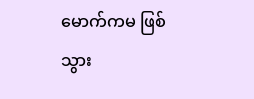မောက်ကမ ဖြစ်သွား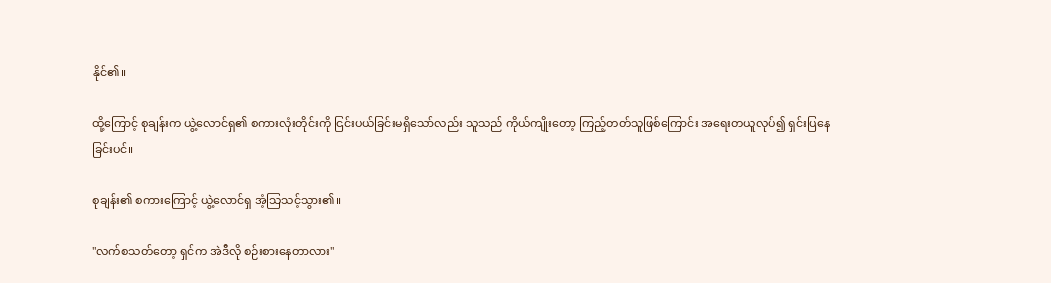နိုင်၏။

ထို့ကြောင့် စုချန်းက ယွဲ့လောင်ရှ၏ စကားလုံးတိုင်းကို ငြင်းပယ်ခြင်းမရှိသော်လည်း သူသည် ကိုယ်ကျိုးတော့ ကြည့်တတ်သူဖြစ်ကြောင်း အရေးတယူလုပ်၍ ရှင်းပြနေခြင်းပင်။

စုချန်း၏ စကားကြောင့် ယွဲ့လောင်ရှ အံ့သြသင့်သွား၏။

"လက်စသတ်တော့ ရှင်က အဲဒီလို စဉ်းစားနေတာလား"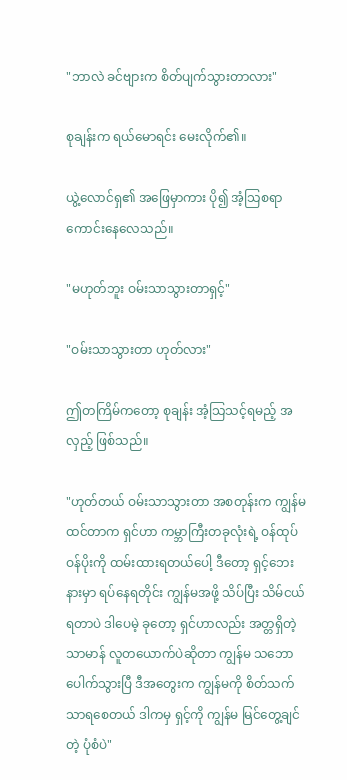"ဘာလဲ ခင်ဗျားက စိတ်ပျက်သွားတာလား"

စုချန်းက ရယ်မောရင်း မေးလိုက်၏။

ယွဲ့လောင်ရှ၏ အဖြေမှာကား ပို၍ အံ့သြစရာ ကောင်းနေလေသည်။

"မဟုတ်ဘူး ဝမ်းသာသွားတာရှင့်"

"ဝမ်းသာသွားတာ ဟုတ်လား"

ဤတကြိမ်ကတော့ စုချန်း အံ့သြသင့်ရမည့် အလှည့် ဖြစ်သည်။

"ဟုတ်တယ် ဝမ်းသာသွားတာ အစတုန်းက ကျွန်မထင်တာက ရှင်ဟာ ကမ္ဘာကြီးတခုလုံးရဲ့ ဝန်ထုပ်ဝန်ပိုးကို ထမ်းထားရတယ်ပေါ့ ဒီတော့ ရှင့်ဘေးနားမှာ ရပ်နေရတိုင်း ကျွန်မအဖို့ သိပ်ပြီး သိမ်ငယ်ရတာပဲ ဒါပေမဲ့ ခုတော့ ရှင်ဟာလည်း အတ္တရှိတဲ့ သာမာန် လူတယောက်ပဲဆိုတာ ကျွန်မ သဘောပေါက်သွားပြီ ဒီအတွေးက ကျွန်မကို စိတ်သက်သာရစေတယ် ဒါကမှ ရှင့်ကို ကျွန်မ မြင်တွေ့ချင်တဲ့ ပုံစံပဲ"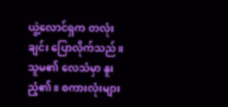ယွဲ့လောင်ရှက တလုံးချင်း ပြောလိုက်သည်။ သူမ၏ လေသံမှာ နူးညံ့၏။ စကားလုံးများ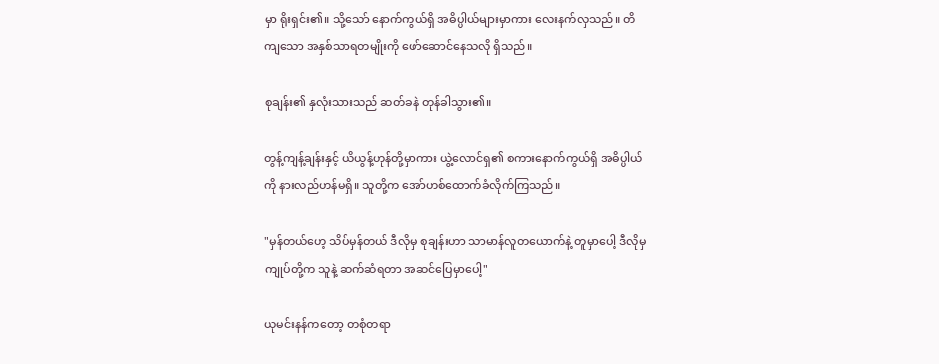မှာ ရိုးရှင်း၏။ သို့သော် နောက်ကွယ်ရှိ အဓိပ္ပါယ်များမှာကား လေးနက်လှသည်။ တိကျသော အနှစ်သာရတမျိုးကို ဖော်ဆောင်နေသလို ရှိသည်။

စုချန်း၏ နှလုံးသားသည် ဆတ်ခနဲ တုန်ခါသွား၏။

တွန့်ကျန့်ချန်းနှင့် ယိယွန့်ဟုန်တို့မှာကား ယွဲ့လောင်ရှ၏ စကားနောက်ကွယ်ရှိ အဓိပ္ပါယ်ကို နားလည်ဟန်မရှိ။ သူတို့က အော်ဟစ်ထောက်ခံလိုက်ကြသည်။

"မှန်တယ်ဟေ့ သိပ်မှန်တယ် ဒီလိုမှ စုချန်းဟာ သာမာန်လူတယောက်နဲ့ တူမှာပေါ့ ဒီလိုမှ ကျုပ်တို့က သူနဲ့ ဆက်ဆံရတာ အဆင်ပြေမှာပေါ့"

ယုမင်းနန်ကတော့ တစုံတရာ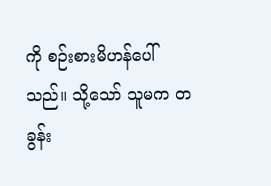ကို စဉ်းစားမိဟန်ပေါ်သည်။ သို့သော် သူမက တခွန်း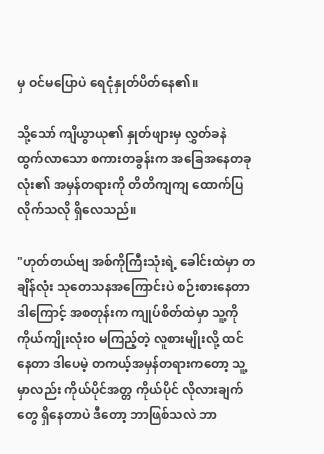မှ ဝင်မပြောပဲ ရေငုံနှုတ်ပိတ်နေ၏။

သို့သော် ကျိယွာယု၏ နှုတ်ဖျားမှ လွှတ်ခနဲ ထွက်လာသော စကားတခွန်းက အခြေအနေတခုလုံး၏ အမှန်တရားကို တိတိကျကျ ထောက်ပြလိုက်သလို ရှိလေသည်။

"ဟုတ်တယ်ဗျ အစ်ကိုကြီးသုံးရဲ့ ခေါင်းထဲမှာ တချိန်လုံး သုတေသနအကြောင်းပဲ စဉ်းစားနေတာ ဒါကြောင့် အစတုန်းက ကျုပ်စိတ်ထဲမှာ သူ့ကို ကိုယ်ကျိုးလုံးဝ မကြည့်တဲ့ လူစားမျိုးလို့ ထင်နေတာ ဒါပေမဲ့ တကယ့်အမှန်တရားကတော့ သူ့မှာလည်း ကိုယ်ပိုင်အတ္တ ကိုယ်ပိုင် လိုလားချက်တွေ ရှိနေတာပဲ ဒီတော့ ဘာဖြစ်သလဲ ဘာ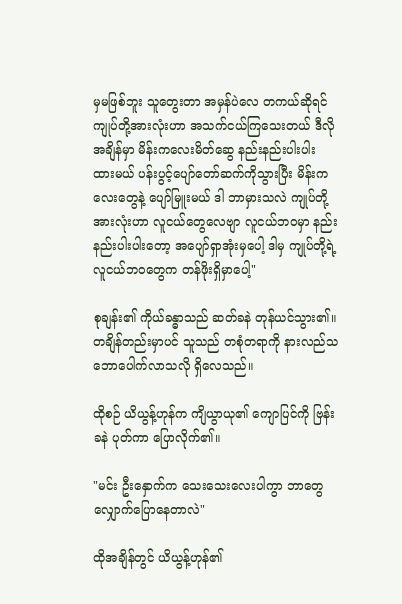မှမဖြစ်ဘူး သူတွေးတာ အမှန်ပဲလေ တကယ်ဆိုရင် ကျုပ်တို့အားလုံးဟာ အသက်ငယ်ကြသေးတယ် ဒီလိုအချိန်မှာ မိန်းကလေးမိတ်ဆွေ နည်းနည်းပါးပါး ထားမယ် ပန်းပွင့်ပျော်တော်ဆက်ကိုသွားပြီး မိန်းကလေးတွေနဲ့ ပျော်မြူးမယ် ဒါ ဘာမှားသလဲ ကျုပ်တို့အားလုံးဟာ လူငယ်တွေလေဗျာ လူငယ်ဘဝမှာ နည်းနည်းပါးပါးတော့ အပျော်ရှာအုံးမှပေါ့ ဒါမှ ကျုပ်တို့ရဲ့ လူငယ်ဘဝတွေက တန်ဖိုးရှိမှာပေါ့"

စုချန်း၏ ကိုယ်ခန္ဓာသည် ဆတ်ခနဲ တုန်ယင်သွား၏။ တချိန်တည်းမှာပင် သူသည် တစုံတရာကို နားလည်သဘောပေါက်လာသလို ရှိလေသည်။

ထိုစဉ် ယိယွန့်ဟုန်က ကျိယွာယု၏ ကျောပြင်ကို ဗြန်းခနဲ ပုတ်ကာ ပြောလိုက်၏။

"မင်း ဦးနှောက်က သေးသေးလေးပါကွာ ဘာတွေ လျှောက်ပြောနေတာလဲ"

ထိုအချိန်တွင် ယိယွန့်ဟုန်၏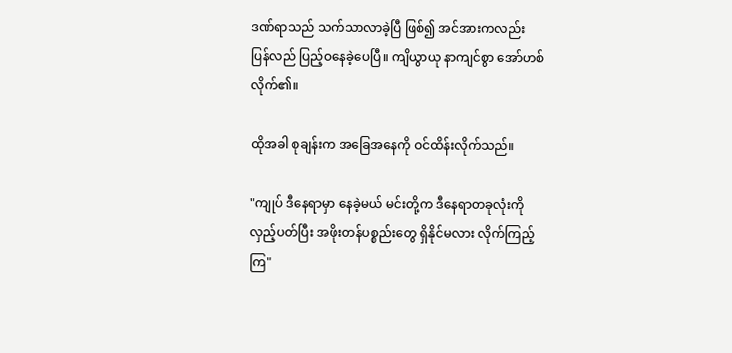ဒဏ်ရာသည် သက်သာလာခဲ့ပြီ ဖြစ်၍ အင်အားကလည်း ပြန်လည် ပြည့်ဝနေခဲ့ပေပြီ။ ကျိယွာယု နာကျင်စွာ အော်ဟစ်လိုက်၏။

ထိုအခါ စုချန်းက အခြေအနေကို ဝင်ထိန်းလိုက်သည်။

"ကျုပ် ဒီနေရာမှာ နေခဲ့မယ် မင်းတို့က ဒီနေရာတခုလုံးကို လှည့်ပတ်ပြီး အဖိုးတန်ပစ္စည်းတွေ ရှိနိုင်မလား လိုက်ကြည့်ကြ"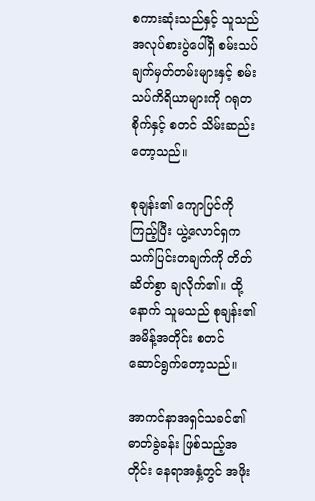စကားဆုံးသည်နှင့် သူသည် အလုပ်စားပွဲပေါ်ရှိ စမ်းသပ်ချက်မှတ်တမ်းများနှင့် စမ်းသပ်ကိရိယာများကို ဂရုတစိုက်နှင့် စတင် သိမ်းဆည်းတော့သည်။

စုချန်း၏ ကျောပြင်ကိုကြည့်ပြီး ယွဲ့လောင်ရှက သက်ပြင်းတချက်ကို တိတ်ဆိတ်စွာ ချလိုက်၏။ ထို့နောက် သူမသည် စုချန်း၏ အမိန့်အတိုင်း စတင်ဆောင်ရွက်တော့သည်။

အာကင်နာအရှင်သခင်၏ ဓာတ်ခွဲခန်း ဖြစ်သည့်အတိုင်း နေရာအနှံ့တွင် အဖိုး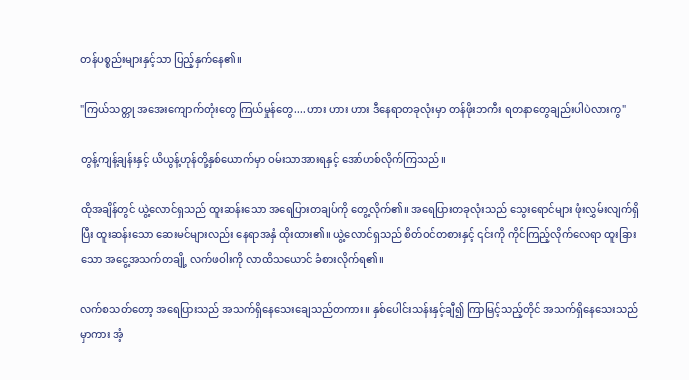တန်ပစ္စည်းများနှင့်သာ ပြည့်နှက်နေ၏။

"ကြယ်သတ္တု အအေးကျောက်တုံးတွေ ကြယ်မှုန်တွေ....ဟား ဟား ဟား ဒီနေရာတခုလုံးမှာ တန်ဖိုးဘကီး ရတနာတွေချည်းပါပဲလားကွ"

တွန့်ကျန့်ချန်းနှင့် ယိယွန့်ဟုန်တို့နှစ်ယောက်မှာ ဝမ်းသာအားရနှင့် အော်ဟစ်လိုက်ကြသည်။

ထိုအချိန်တွင် ယွဲ့လောင်ရှသည် ထူးဆန်းသော အရေပြားတချပ်ကို တွေ့လိုက်၏။ အရေပြားတခုလုံးသည် သွေးရောင်များ ဖုံးလွှမ်းလျက်ရှိပြီး ထူးဆန်းသော ဆေးမင်များလည်း နေရာအနှံ ထိုးထား၏။ ယွဲ့လောင်ရှသည် စိတ်ဝင်တစားနှင့် ၎င်းကို ကိုင်ကြည့်လိုက်လေရာ ထူးခြားသော အငွေ့အသက်တချို့ လက်ဖဝါးကို လာထိသယောင် ခံစားလိုက်ရ၏။

လက်စသတ်တော့ အရေပြားသည် အသက်ရှိနေသေးချေသည်တကား။ နှစ်ပေါင်းသန်းနှင့်ချီ၍ ကြာမြင့်သည့်တိုင် အသက်ရှိနေသေးသည်မှာကား အံ့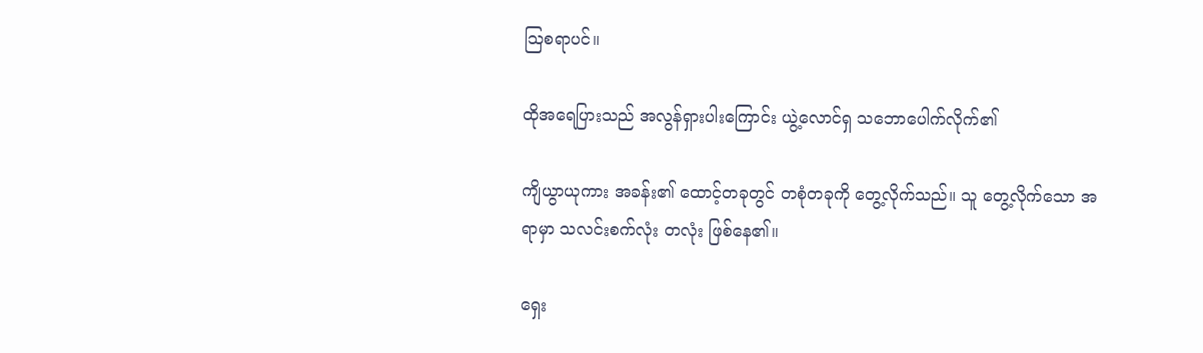သြစရာပင်။

ထိုအရေပြားသည် အလွန်ရှားပါးကြောင်း ယွဲ့လောင်ရှ သဘောပေါက်လိုက်၏

ကျိယွာယုကား အခန်း၏ ထောင့်တခုတွင် တစုံတခုကို တွေ့လိုက်သည်။ သူ တွေ့လိုက်သော အရာမှာ သလင်းစက်လုံး တလုံး ဖြစ်နေ၏။

ရှေး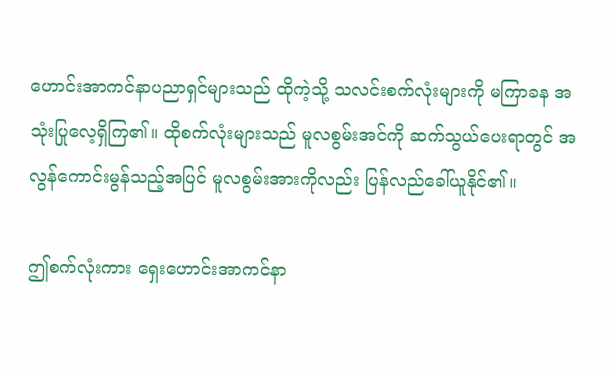ဟောင်းအာကင်နာပညာရှင်များသည် ထိုကဲ့သို့ သလင်းစက်လုံးများကို မကြာခန အသုံးပြုလေ့ရှိကြ၏။ ထိုစက်လုံးများသည် မူလစွမ်းအင်ကို ဆက်သွယ်ပေးရာတွင် အလွန်ကောင်းမွန်သည့်အပြင် မူလစွမ်းအားကိုလည်း ပြန်လည်ခေါ်ယူနိုင်၏။

ဤစက်လုံးကား ရှေးဟောင်းအာကင်နာ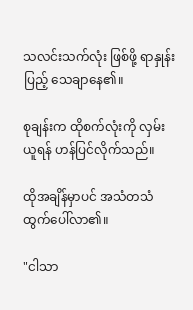သလင်းသက်လုံး ဖြစ်ဖို့ ရာနှုန်းပြည့် သေချာနေ၏။

စုချန်းက ထိုစက်လုံးကို လှမ်းယူရန် ဟန်ပြင်လိုက်သည်။

ထိုအချိန်မှာပင် အသံတသံ ထွက်ပေါ်လာ၏။

"ငါသာ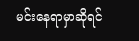မင်းနေရာမှာဆိုရင်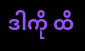ဒါကို ထိ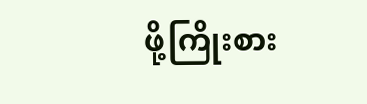ဖို့ကြိုးစား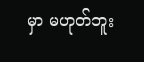မှာ မဟုတ်ဘူး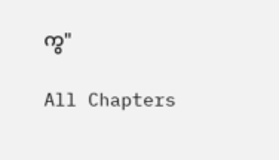ကွ"

All Chapters